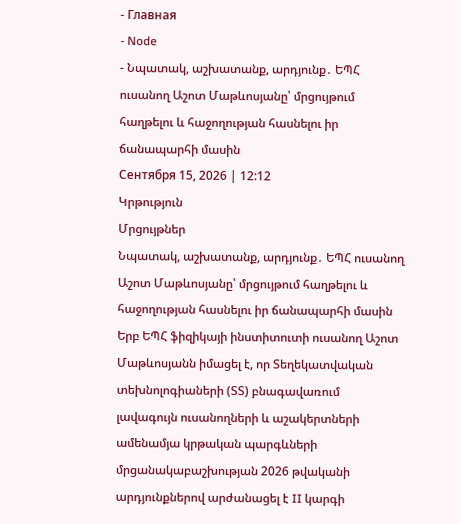- Главная
- Node
- Նպատակ, աշխատանք, արդյունք․ ԵՊՀ ուսանող Աշոտ Մաթևոսյանը՝ մրցույթում հաղթելու և հաջողության հասնելու իր ճանապարհի մասին
Сентября 15, 2026 | 12:12
Կրթություն
Մրցույթներ
Նպատակ, աշխատանք, արդյունք․ ԵՊՀ ուսանող Աշոտ Մաթևոսյանը՝ մրցույթում հաղթելու և հաջողության հասնելու իր ճանապարհի մասին
Երբ ԵՊՀ ֆիզիկայի ինստիտուտի ուսանող Աշոտ Մաթևոսյանն իմացել է, որ Տեղեկատվական տեխնոլոգիաների (ՏՏ) բնագավառում լավագույն ուսանողների և աշակերտների ամենամյա կրթական պարգևների մրցանակաբաշխության 2026 թվականի արդյունքներով արժանացել է II կարգի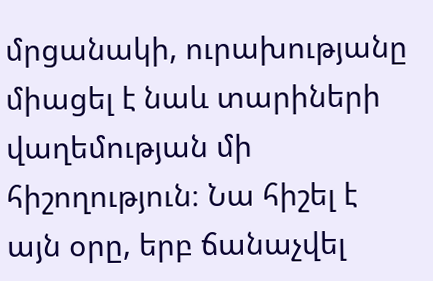մրցանակի, ուրախությանը միացել է նաև տարիների վաղեմության մի հիշողություն։ Նա հիշել է այն օրը, երբ ճանաչվել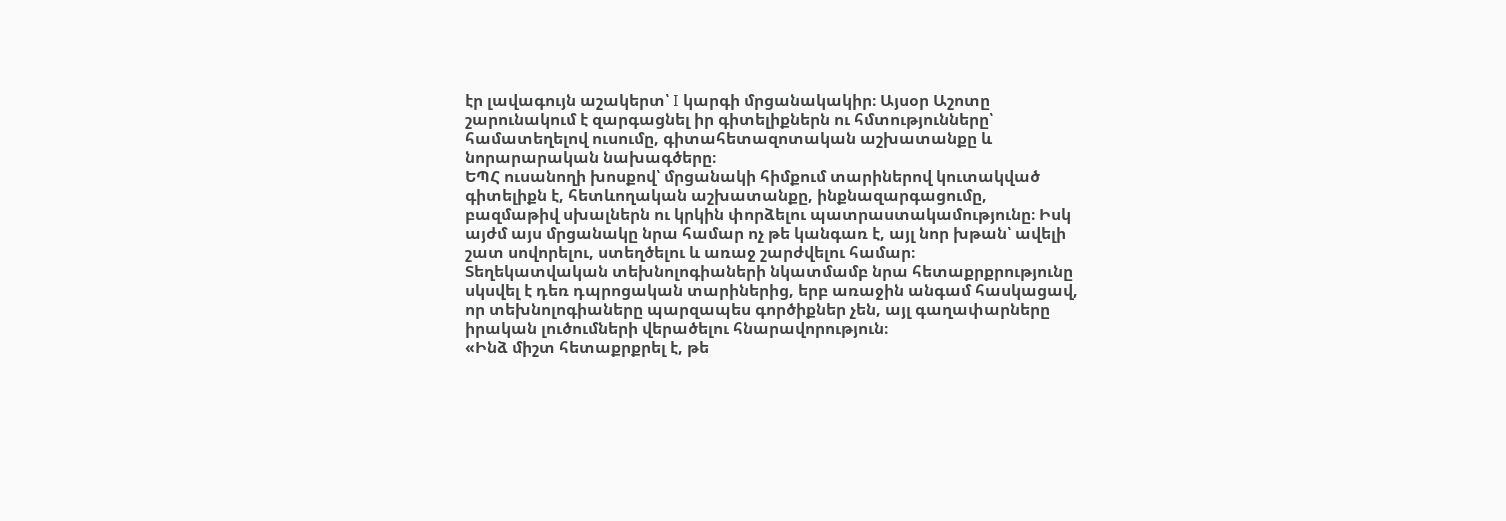էր լավագույն աշակերտ՝ I կարգի մրցանակակիր։ Այսօր Աշոտը շարունակում է զարգացնել իր գիտելիքներն ու հմտությունները՝ համատեղելով ուսումը, գիտահետազոտական աշխատանքը և նորարարական նախագծերը։
ԵՊՀ ուսանողի խոսքով՝ մրցանակի հիմքում տարիներով կուտակված գիտելիքն է, հետևողական աշխատանքը, ինքնազարգացումը, բազմաթիվ սխալներն ու կրկին փորձելու պատրաստակամությունը։ Իսկ այժմ այս մրցանակը նրա համար ոչ թե կանգառ է, այլ նոր խթան՝ ավելի շատ սովորելու, ստեղծելու և առաջ շարժվելու համար։
Տեղեկատվական տեխնոլոգիաների նկատմամբ նրա հետաքրքրությունը սկսվել է դեռ դպրոցական տարիներից, երբ առաջին անգամ հասկացավ, որ տեխնոլոգիաները պարզապես գործիքներ չեն, այլ գաղափարները իրական լուծումների վերածելու հնարավորություն։
«Ինձ միշտ հետաքրքրել է, թե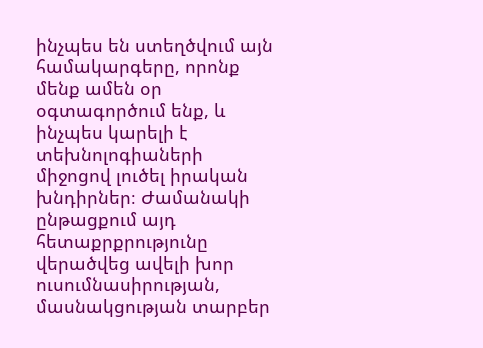ինչպես են ստեղծվում այն համակարգերը, որոնք մենք ամեն օր օգտագործում ենք, և ինչպես կարելի է տեխնոլոգիաների միջոցով լուծել իրական խնդիրներ։ Ժամանակի ընթացքում այդ հետաքրքրությունը վերածվեց ավելի խոր ուսումնասիրության, մասնակցության տարբեր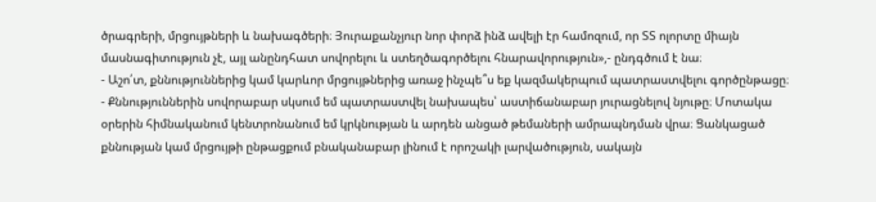ծրագրերի, մրցույթների և նախագծերի։ Յուրաքանչյուր նոր փորձ ինձ ավելի էր համոզում, որ ՏՏ ոլորտը միայն մասնագիտություն չէ, այլ անընդհատ սովորելու և ստեղծագործելու հնարավորություն»,- ընդգծում է նա։
- Աշո՛տ, քննություններից կամ կարևոր մրցույթներից առաջ ինչպե՞ս եք կազմակերպում պատրաստվելու գործընթացը։
- Քննություններին սովորաբար սկսում եմ պատրաստվել նախապես՝ աստիճանաբար յուրացնելով նյութը։ Մոտակա օրերին հիմնականում կենտրոնանում եմ կրկնության և արդեն անցած թեմաների ամրապնդման վրա։ Ցանկացած քննության կամ մրցույթի ընթացքում բնականաբար լինում է որոշակի լարվածություն, սակայն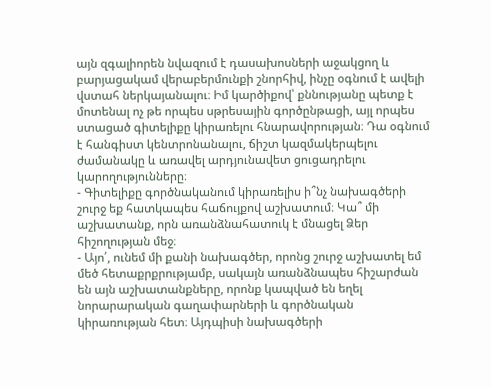այն զգալիորեն նվազում է դասախոսների աջակցող և բարյացակամ վերաբերմունքի շնորհիվ, ինչը օգնում է ավելի վստահ ներկայանալու։ Իմ կարծիքով՝ քննությանը պետք է մոտենալ ոչ թե որպես սթրեսային գործընթացի, այլ որպես ստացած գիտելիքը կիրառելու հնարավորության։ Դա օգնում է հանգիստ կենտրոնանալու, ճիշտ կազմակերպելու ժամանակը և առավել արդյունավետ ցուցադրելու կարողությունները։
- Գիտելիքը գործնականում կիրառելիս ի՞նչ նախագծերի շուրջ եք հատկապես հաճույքով աշխատում։ Կա՞ մի աշխատանք, որն առանձնահատուկ է մնացել Ձեր հիշողության մեջ։
- Այո՛, ունեմ մի քանի նախագծեր, որոնց շուրջ աշխատել եմ մեծ հետաքրքրությամբ, սակայն առանձնապես հիշարժան են այն աշխատանքները, որոնք կապված են եղել նորարարական գաղափարների և գործնական կիրառության հետ։ Այդպիսի նախագծերի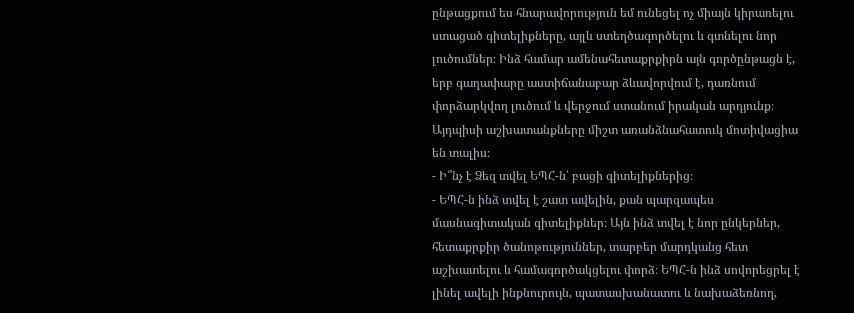ընթացքում ես հնարավորություն եմ ունեցել ոչ միայն կիրառելու ստացած գիտելիքները, այլև ստեղծագործելու և գտնելու նոր լուծումներ։ Ինձ համար ամենահետաքրքիրն այն գործընթացն է, երբ գաղափարը աստիճանաբար ձևավորվում է, դառնում փորձարկվող լուծում և վերջում ստանում իրական արդյունք։ Այդպիսի աշխատանքները միշտ առանձնահատուկ մոտիվացիա են տալիս։
- Ի՞նչ է Ձեզ տվել ԵՊՀ-ն՝ բացի գիտելիքներից։
- ԵՊՀ-ն ինձ տվել է շատ ավելին, քան պարզապես մասնագիտական գիտելիքներ։ Այն ինձ տվել է նոր ընկերներ, հետաքրքիր ծանոթություններ, տարբեր մարդկանց հետ աշխատելու և համագործակցելու փորձ։ ԵՊՀ-ն ինձ սովորեցրել է լինել ավելի ինքնուրույն, պատասխանատու և նախաձեռնող,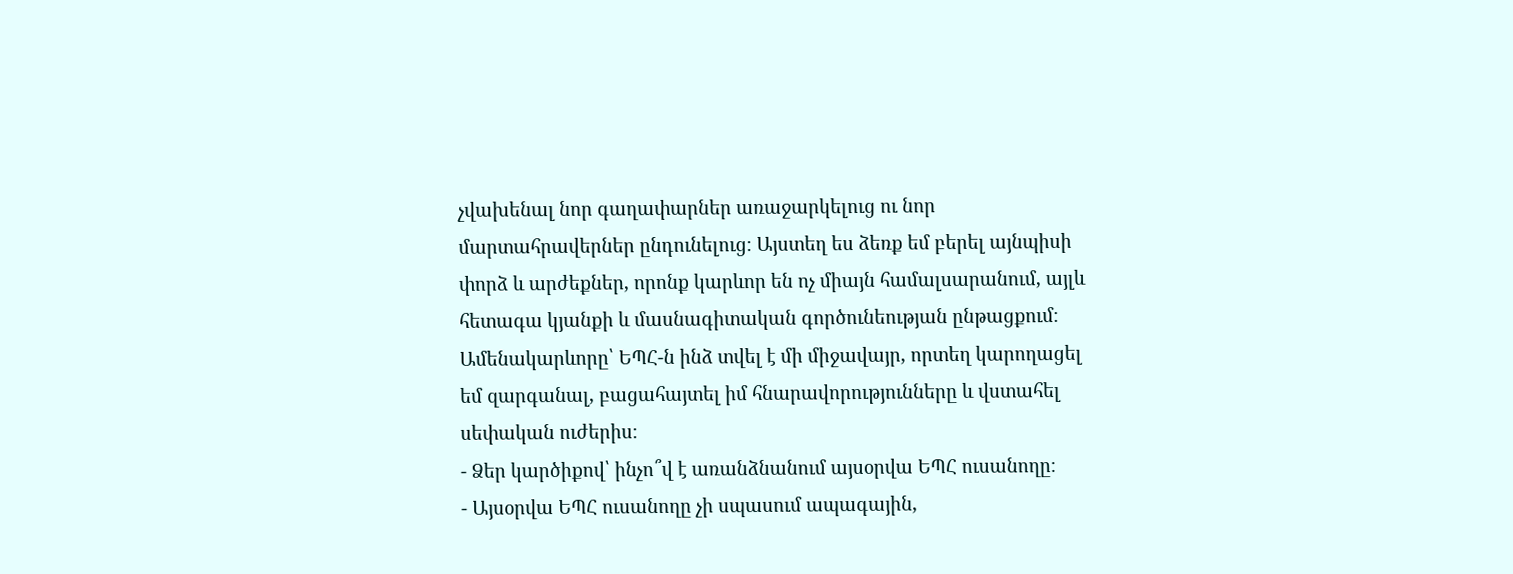չվախենալ նոր գաղափարներ առաջարկելուց ու նոր մարտահրավերներ ընդունելուց։ Այստեղ ես ձեռք եմ բերել այնպիսի փորձ և արժեքներ, որոնք կարևոր են ոչ միայն համալսարանում, այլև հետագա կյանքի և մասնագիտական գործունեության ընթացքում։ Ամենակարևորը՝ ԵՊՀ-ն ինձ տվել է մի միջավայր, որտեղ կարողացել եմ զարգանալ, բացահայտել իմ հնարավորությունները և վստահել սեփական ուժերիս։
- Ձեր կարծիքով՝ ինչո՞վ է առանձնանում այսօրվա ԵՊՀ ուսանողը։
- Այսօրվա ԵՊՀ ուսանողը չի սպասում ապագային,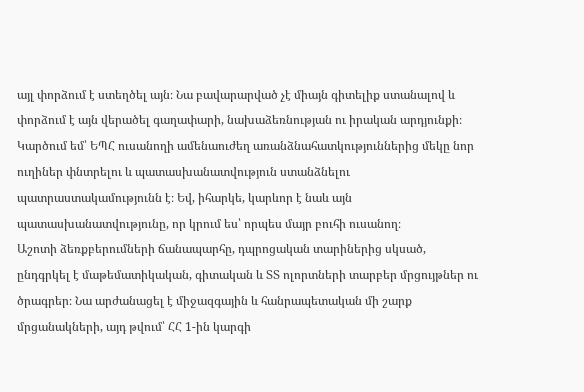այլ փորձում է ստեղծել այն։ Նա բավարարված չէ միայն գիտելիք ստանալով և փորձում է այն վերածել գաղափարի, նախաձեռնության ու իրական արդյունքի։ Կարծում եմ՝ ԵՊՀ ուսանողի ամենաուժեղ առանձնահատկություններից մեկը նոր ուղիներ փնտրելու և պատասխանատվություն ստանձնելու պատրաստակամությունն է։ Եվ, իհարկե, կարևոր է նաև այն պատասխանատվությունը, որ կրում ես՝ որպես մայր բուհի ուսանող։
Աշոտի ձեռքբերումների ճանապարհը, դպրոցական տարիներից սկսած, ընդգրկել է մաթեմատիկական, գիտական և ՏՏ ոլորտների տարբեր մրցույթներ ու ծրագրեր։ Նա արժանացել է միջազգային և հանրապետական մի շարք մրցանակների, այդ թվում՝ ՀՀ 1-ին կարգի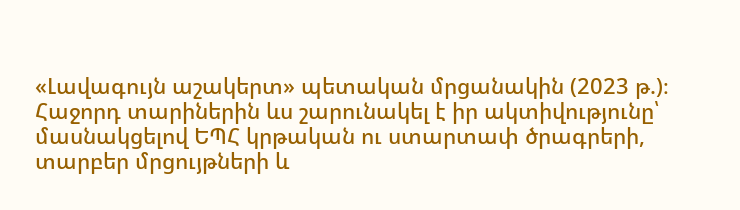«Լավագույն աշակերտ» պետական մրցանակին (2023 թ.)։ Հաջորդ տարիներին ևս շարունակել է իր ակտիվությունը՝ մասնակցելով ԵՊՀ կրթական ու ստարտափ ծրագրերի, տարբեր մրցույթների և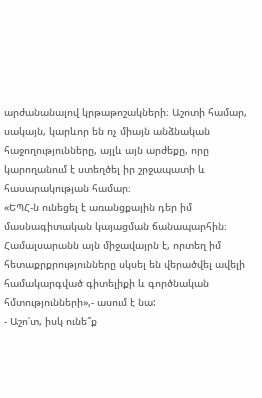արժանանալով կրթաթոշակների։ Աշոտի համար, սակայն, կարևոր են ոչ միայն անձնական հաջողությունները, այլև այն արժեքը, որը կարողանում է ստեղծել իր շրջապատի և հասարակության համար։
«ԵՊՀ-ն ունեցել է առանցքային դեր իմ մասնագիտական կայացման ճանապարհին։ Համալսարանն այն միջավայրն է, որտեղ իմ հետաքրքրությունները սկսել են վերածվել ավելի համակարգված գիտելիքի և գործնական հմտությունների»,- ասում է նա:
- Աշո՛տ, իսկ ունե՞ք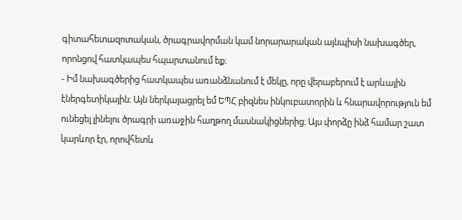գիտահետազոտական, ծրագրավորման կամ նորարարական այնպիսի նախագծեր, որոնցով հատկապես հպարտանում եք։
- Իմ նախագծերից հատկապես առանձնանում է մեկը, որը վերաբերում է արևային էներգետիկային։ Այն ներկայացրել եմ ԵՊՀ բիզնես ինկուբատորին և հնարավորություն եմ ունեցել լինելու ծրագրի առաջին հաղթող մասնակիցներից։ Այս փորձը ինձ համար շատ կարևոր էր, որովհետև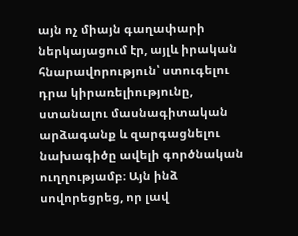այն ոչ միայն գաղափարի ներկայացում էր, այլև իրական հնարավորություն՝ ստուգելու դրա կիրառելիությունը, ստանալու մասնագիտական արձագանք և զարգացնելու նախագիծը ավելի գործնական ուղղությամբ։ Այն ինձ սովորեցրեց, որ լավ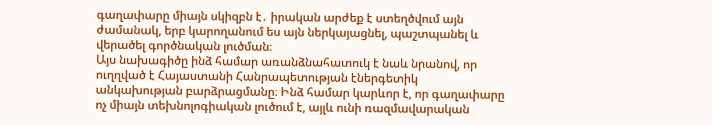գաղափարը միայն սկիզբն է․ իրական արժեք է ստեղծվում այն ժամանակ, երբ կարողանում ես այն ներկայացնել, պաշտպանել և վերածել գործնական լուծման։
Այս նախագիծը ինձ համար առանձնահատուկ է նաև նրանով, որ ուղղված է Հայաստանի Հանրապետության էներգետիկ անկախության բարձրացմանը։ Ինձ համար կարևոր է, որ գաղափարը ոչ միայն տեխնոլոգիական լուծում է, այլև ունի ռազմավարական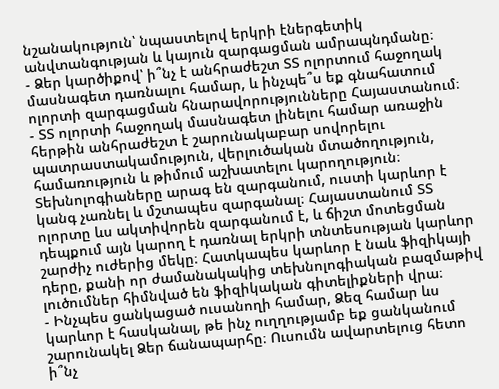նշանակություն՝ նպաստելով երկրի էներգետիկ անվտանգության և կայուն զարգացման ամրապնդմանը։
- Ձեր կարծիքով՝ ի՞նչ է անհրաժեշտ ՏՏ ոլորտում հաջողակ մասնագետ դառնալու համար, և ինչպե՞ս եք գնահատում ոլորտի զարգացման հնարավորությունները Հայաստանում։
- ՏՏ ոլորտի հաջողակ մասնագետ լինելու համար առաջին հերթին անհրաժեշտ է շարունակաբար սովորելու պատրաստակամություն, վերլուծական մտածողություն, համառություն և թիմում աշխատելու կարողություն։ Տեխնոլոգիաները արագ են զարգանում, ուստի կարևոր է կանգ չառնել և մշտապես զարգանալ։ Հայաստանում ՏՏ ոլորտը ևս ակտիվորեն զարգանում է, և ճիշտ մոտեցման դեպքում այն կարող է դառնալ երկրի տնտեսության կարևոր շարժիչ ուժերից մեկը։ Հատկապես կարևոր է նաև ֆիզիկայի դերը, քանի որ ժամանակակից տեխնոլոգիական բազմաթիվ լուծումներ հիմնված են ֆիզիկական գիտելիքների վրա։
- Ինչպես ցանկացած ուսանողի համար, Ձեզ համար ևս կարևոր է հասկանալ, թե ինչ ուղղությամբ եք ցանկանում շարունակել Ձեր ճանապարհը։ Ուսումն ավարտելուց հետո ի՞նչ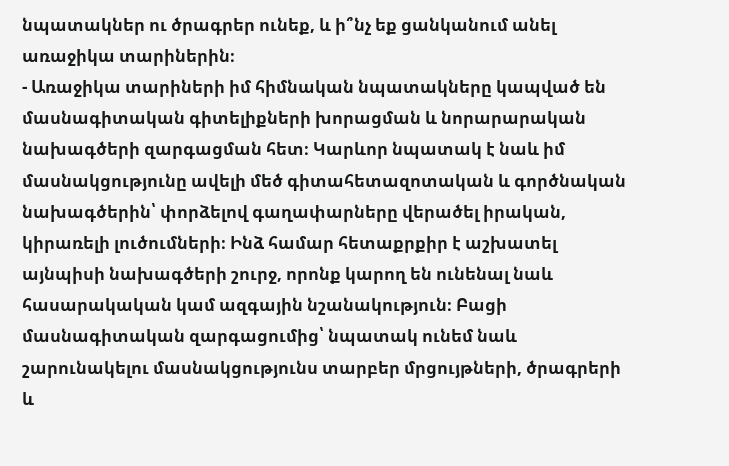նպատակներ ու ծրագրեր ունեք, և ի՞նչ եք ցանկանում անել առաջիկա տարիներին։
- Առաջիկա տարիների իմ հիմնական նպատակները կապված են մասնագիտական գիտելիքների խորացման և նորարարական նախագծերի զարգացման հետ։ Կարևոր նպատակ է նաև իմ մասնակցությունը ավելի մեծ գիտահետազոտական և գործնական նախագծերին՝ փորձելով գաղափարները վերածել իրական, կիրառելի լուծումների։ Ինձ համար հետաքրքիր է աշխատել այնպիսի նախագծերի շուրջ, որոնք կարող են ունենալ նաև հասարակական կամ ազգային նշանակություն։ Բացի մասնագիտական զարգացումից՝ նպատակ ունեմ նաև շարունակելու մասնակցությունս տարբեր մրցույթների, ծրագրերի և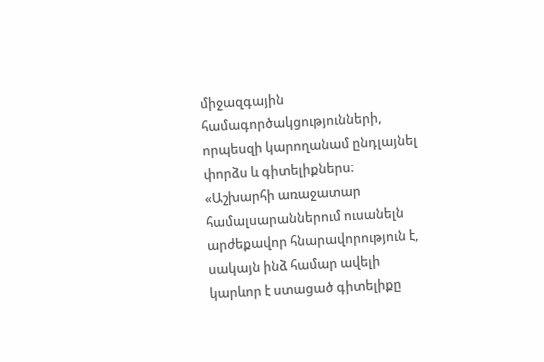միջազգային համագործակցությունների, որպեսզի կարողանամ ընդլայնել փորձս և գիտելիքներս։
«Աշխարհի առաջատար համալսարաններում ուսանելն արժեքավոր հնարավորություն է, սակայն ինձ համար ավելի կարևոր է ստացած գիտելիքը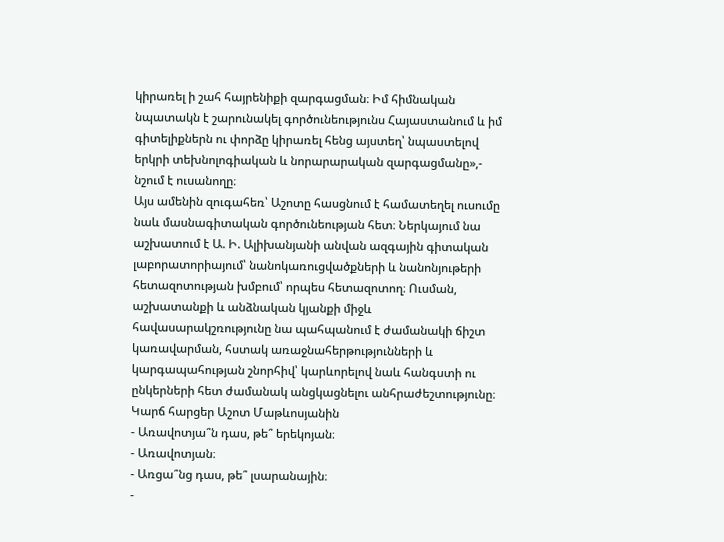կիրառել ի շահ հայրենիքի զարգացման։ Իմ հիմնական նպատակն է շարունակել գործունեությունս Հայաստանում և իմ գիտելիքներն ու փորձը կիրառել հենց այստեղ՝ նպաստելով երկրի տեխնոլոգիական և նորարարական զարգացմանը»,- նշում է ուսանողը։
Այս ամենին զուգահեռ՝ Աշոտը հասցնում է համատեղել ուսումը նաև մասնագիտական գործունեության հետ։ Ներկայում նա աշխատում է Ա. Ի. Ալիխանյանի անվան ազգային գիտական լաբորատորիայում՝ նանոկառուցվածքների և նանոնյութերի հետազոտության խմբում՝ որպես հետազոտող։ Ուսման, աշխատանքի և անձնական կյանքի միջև հավասարակշռությունը նա պահպանում է ժամանակի ճիշտ կառավարման, հստակ առաջնահերթությունների և կարգապահության շնորհիվ՝ կարևորելով նաև հանգստի ու ընկերների հետ ժամանակ անցկացնելու անհրաժեշտությունը։
Կարճ հարցեր Աշոտ Մաթևոսյանին
- Առավոտյա՞ն դաս, թե՞ երեկոյան։
- Առավոտյան։
- Առցա՞նց դաս, թե՞ լսարանային։
-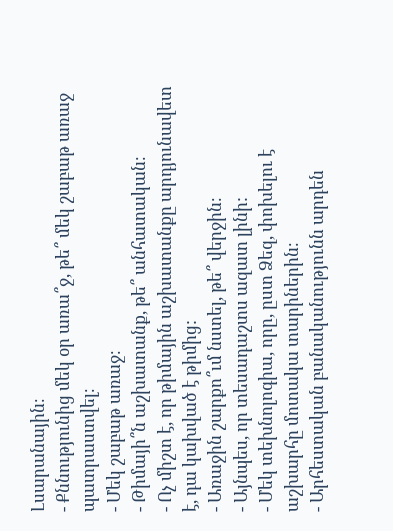Լսարանային։
- Քննությունից մեկ օր առա՞ջ, թե՞ մեկ շաբաթ առաջ պատրաստվել։
- Մեկ շաբաթ առաջ։
- Թիմայի՞ն աշխատանք, թե՞ անհատական։
- Ոչ միշտ է, որ թիմային աշխատանքը արդյունավետ է, դա կախված է թիմից:
- Առաջին շարքո՞ւմ նստել, թե՞ վերջին։
- Այնպես, որ տեսադաշտս ազատ լինի:
- Մեկ տեխնոլոգիա, որը, ըստ Ձեզ, փոխելու է աշխարհը մոտակա տարիներին։
- Արհեստական բանականությունն արդեն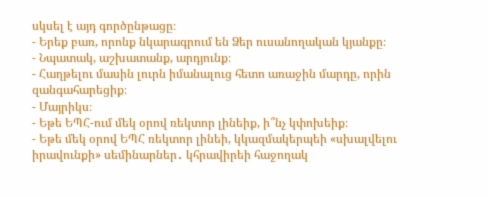սկսել է այդ գործընթացը։
- Երեք բառ, որոնք նկարագրում են Ձեր ուսանողական կյանքը։
- Նպատակ, աշխատանք, արդյունք։
- Հաղթելու մասին լուրն իմանալուց հետո առաջին մարդը, որին զանգահարեցիք։
- Մայրիկս։
- Եթե ԵՊՀ-ում մեկ օրով ռեկտոր լինեիք, ի՞նչ կփոխեիք։
- Եթե մեկ օրով ԵՊՀ ռեկտոր լինեի, կկազմակերպեի «սխալվելու իրավունքի» սեմինարներ․ կհրավիրեի հաջողակ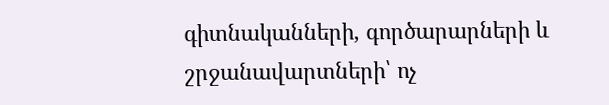գիտնականների, գործարարների և շրջանավարտների՝ ոչ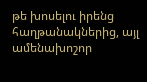թե խոսելու իրենց հաղթանակներից, այլ ամենախոշոր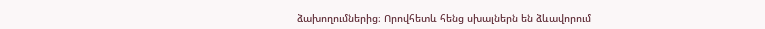ձախողումներից։ Որովհետև հենց սխալներն են ձևավորում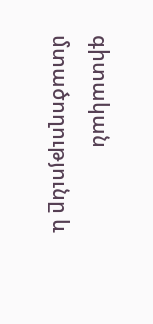գիտական մտածողությունը և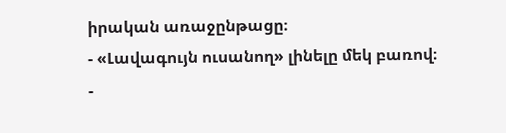իրական առաջընթացը։
- «Լավագույն ուսանող» լինելը մեկ բառով։
-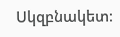Սկզբնակետ։